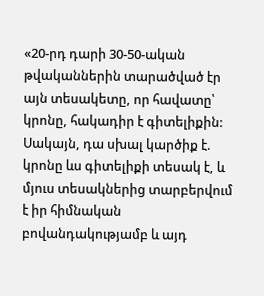«20-րդ դարի 30-50-ական թվականներին տարածված էր այն տեսակետը, որ հավատը՝ կրոնը, հակադիր է գիտելիքին: Սակայն, դա սխալ կարծիք է. կրոնը ևս գիտելիքի տեսակ է, և մյուս տեսակներից տարբերվում է իր հիմնական բովանդակությամբ և այդ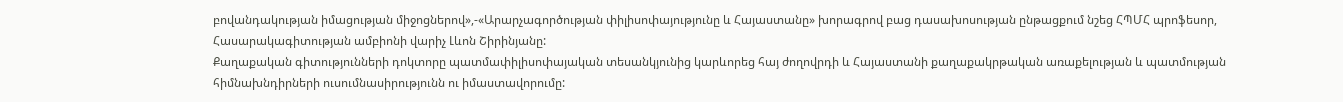բովանդակության իմացության միջոցներով»,-«Արարչագործության փիլիսոփայությունը և Հայաստանը» խորագրով բաց դասախոսության ընթացքում նշեց ՀՊՄՀ պրոֆեսոր, Հասարակագիտության ամբիոնի վարիչ Լևոն Շիրինյանը:
Քաղաքական գիտությունների դոկտորը պատմափիլիսոփայական տեսանկյունից կարևորեց հայ ժողովրդի և Հայաստանի քաղաքակրթական առաքելության և պատմության հիմնախնդիրների ուսումնասիրությունն ու իմաստավորումը: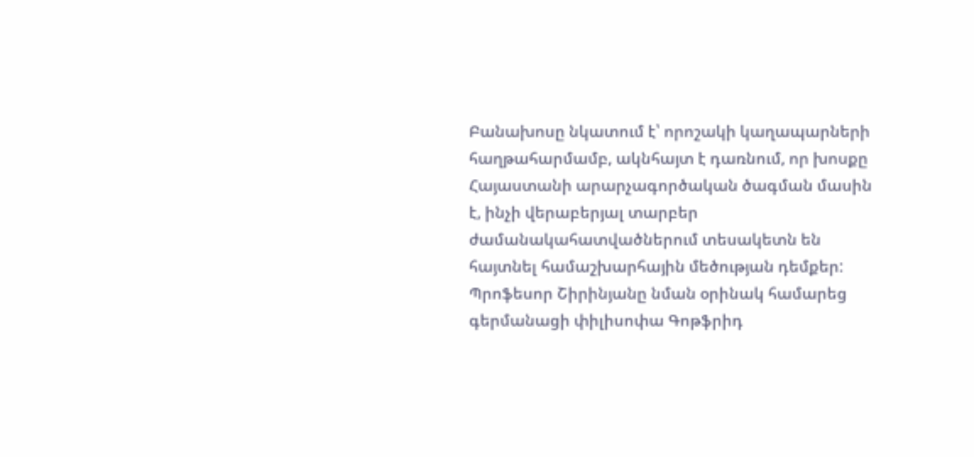Բանախոսը նկատում է՝ որոշակի կաղապարների հաղթահարմամբ, ակնհայտ է դառնում, որ խոսքը Հայաստանի արարչագործական ծագման մասին է, ինչի վերաբերյալ տարբեր ժամանակահատվածներում տեսակետն են հայտնել համաշխարհային մեծության դեմքեր:
Պրոֆեսոր Շիրինյանը նման օրինակ համարեց գերմանացի փիլիսոփա Գոթֆրիդ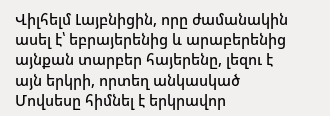Վիլհելմ Լայբնիցին, որը ժամանակին ասել է՝ եբրայերենից և արաբերենից այնքան տարբեր հայերենը, լեզու է այն երկրի, որտեղ անկասկած Մովսեսը հիմնել է երկրավոր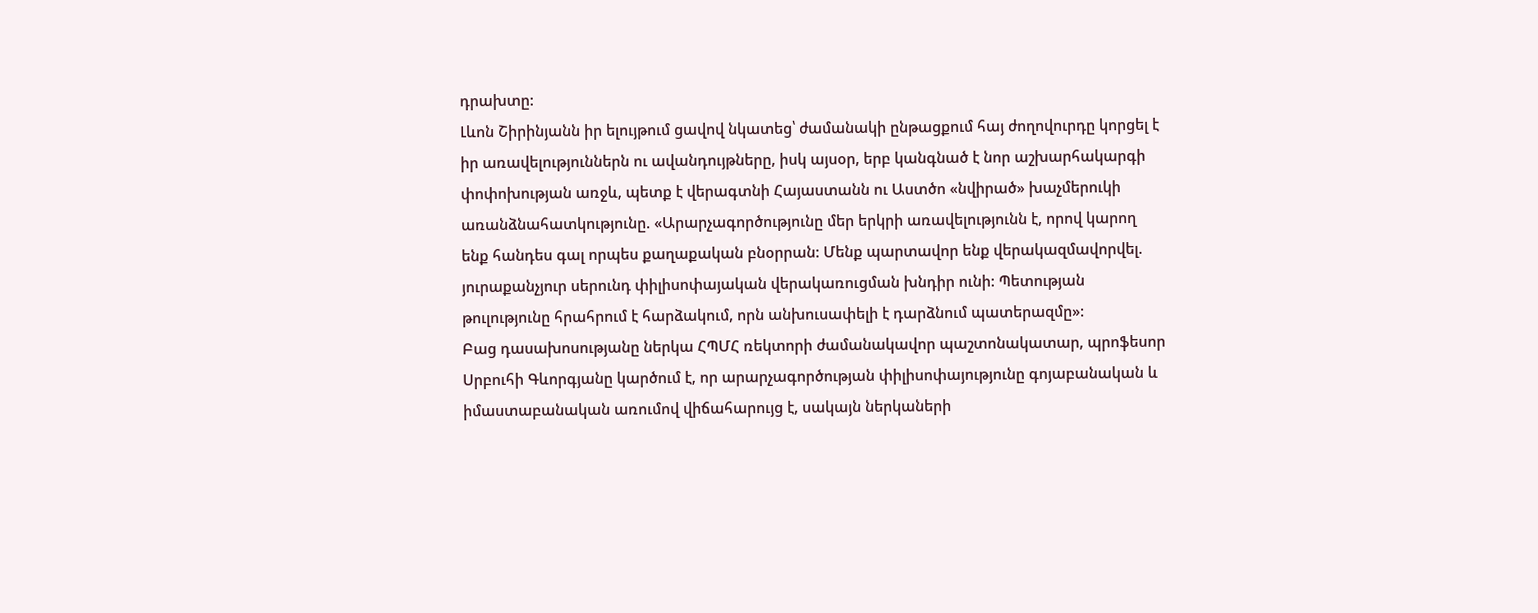դրախտը:
Լևոն Շիրինյանն իր ելույթում ցավով նկատեց՝ ժամանակի ընթացքում հայ ժողովուրդը կորցել է իր առավելություններն ու ավանդույթները, իսկ այսօր, երբ կանգնած է նոր աշխարհակարգի փոփոխության առջև, պետք է վերագտնի Հայաստանն ու Աստծո «նվիրած» խաչմերուկի առանձնահատկությունը. «Արարչագործությունը մեր երկրի առավելությունն է, որով կարող ենք հանդես գալ որպես քաղաքական բնօրրան: Մենք պարտավոր ենք վերակազմավորվել. յուրաքանչյուր սերունդ փիլիսոփայական վերակառուցման խնդիր ունի: Պետության թուլությունը հրահրում է հարձակում, որն անխուսափելի է դարձնում պատերազմը»:
Բաց դասախոսությանը ներկա ՀՊՄՀ ռեկտորի ժամանակավոր պաշտոնակատար, պրոֆեսոր Սրբուհի Գևորգյանը կարծում է, որ արարչագործության փիլիսոփայությունը գոյաբանական և իմաստաբանական առումով վիճահարույց է, սակայն ներկաների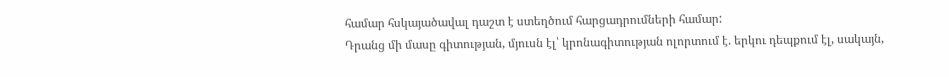համար հսկայածավալ դաշտ է ստեղծում հարցադրումների համար:
Դրանց մի մասը գիտության, մյուսն էլ՝ կրոնագիտության ոլորտում է. երկու դեպքում էլ, սակայն,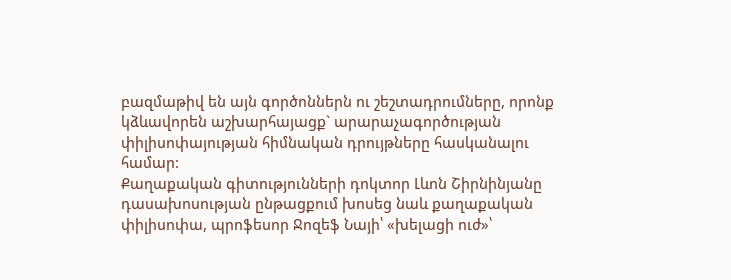բազմաթիվ են այն գործոններն ու շեշտադրումները, որոնք կձևավորեն աշխարհայացք` արարաչագործության փիլիսոփայության հիմնական դրույթները հասկանալու համար:
Քաղաքական գիտությունների դոկտոր Լևոն Շիրնինյանը դասախոսության ընթացքում խոսեց նաև քաղաքական փիլիսոփա, պրոֆեսոր Ջոզեֆ Նայի՝ «խելացի ուժ»՝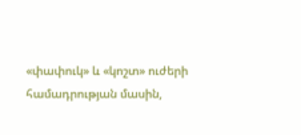«փափուկ» և «կոշտ» ուժերի համադրության մասին,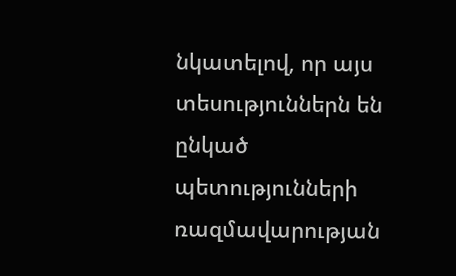նկատելով, որ այս տեսություններն են ընկած պետությունների ռազմավարության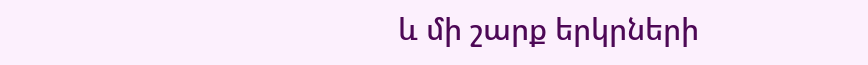և մի շարք երկրների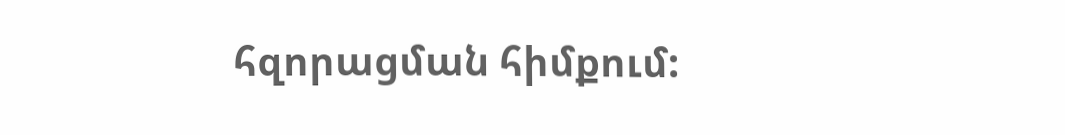հզորացման հիմքում: